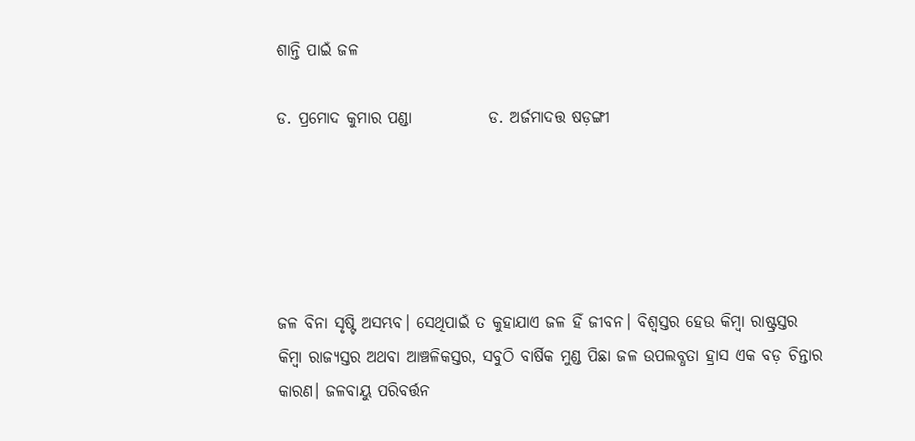ଶାନ୍ତି ପାଇଁ ଜଳ

ଡ. ପ୍ରମୋଦ କୁମାର ପଣ୍ଡା            ଡ. ଅର୍ଜମାଦତ୍ତ ଷଡ଼ଙ୍ଗୀ





ଜଳ ବିନା ସୃଷ୍ଟି ଅସମ୍ଭବ। ସେଥିପାଇଁ ତ କୁହାଯାଏ ଜଳ ହିଁ ଜୀବନ। ବିଶ୍ୱସ୍ତର ହେଉ କିମ୍ବା ରାଷ୍ଟ୍ରସ୍ତର କିମ୍ବା ରାଜ୍ୟସ୍ତର ଅଥବା ଆଞ୍ଚଳିକସ୍ତର, ସବୁଠି ବାର୍ଷିକ ମୁଣ୍ଡ ପିଛା ଜଳ ଉପଲବ୍ଧତା ହ୍ରାସ ଏକ ବଡ଼ ଚିନ୍ତାର କାରଣ। ଜଳବାୟୁ ପରିବର୍ତ୍ତନ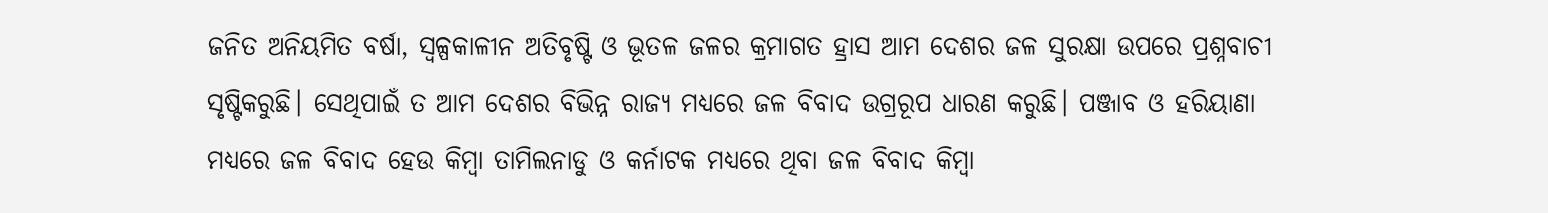ଜନିତ ଅନିୟମିତ ବର୍ଷା, ସ୍ବଳ୍ପକାଳୀନ ଅତିବୃଷ୍ଟି ଓ ଭୂତଳ ଜଳର କ୍ରମାଗତ ହ୍ରାସ ଆମ ଦେଶର ଜଳ ସୁରକ୍ଷା ଉପରେ ପ୍ରଶ୍ନବାଚୀ ସୃଷ୍ଟିକରୁଛି। ସେଥିପାଇଁ ତ ଆମ ଦେଶର ବିଭିନ୍ନ ରାଜ୍ୟ ମଧ୍ୟରେ ଜଳ ବିବାଦ ଉଗ୍ରରୂପ ଧାରଣ କରୁଛି। ପଞ୍ଜାବ ଓ ହରିୟାଣା ମଧ୍ୟରେ ଜଳ ବିବାଦ ହେଉ କିମ୍ବା ତାମିଲନାଡୁ ଓ କର୍ନାଟକ ମଧ୍ୟରେ ଥିବା ଜଳ ବିବାଦ କିମ୍ବା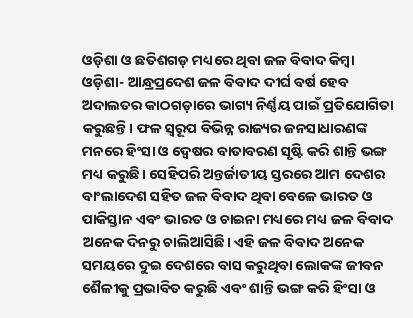ଓଡ଼ିଶା ଓ ଛତିଶଗଡ଼ ମଧ୍ୟରେ ଥିବା ଜଳ ବିବାଦ କିମ୍ବା ଓଡ଼ିଶା- ଆନ୍ଧ୍ରପ୍ରଦେଶ ଜଳ ବିବାଦ ଦୀର୍ଘ ବର୍ଷ ହେବ ଅଦାଲତର କାଠଗଡ଼ାରେ ଭାଗ୍ୟ ନିର୍ଣ୍ଣୟ ପାଇଁ ପ୍ରତିଯୋଗିତା କରୁଛନ୍ତି। ଫଳ ସ୍ବରୂପ ବିଭିନ୍ନ ରାଜ୍ୟର ଜନସାଧାରଣଙ୍କ ମନରେ ହିଂସା ଓ ଦ୍ୱେଷର ବାତାବରଣ ସୃଷ୍ଟି କରି ଶାନ୍ତି ଭଙ୍ଗ ମଧ୍ୟ କରୁଛି। ସେହିପରି ଅନ୍ତର୍ଜାତୀୟ ସ୍ତରରେ ଆମ ଦେଶର ବାଂଲାଦେଶ ସହିତ ଜଳ ବିବାଦ ଥିବା ବେଳେ ଭାରତ ଓ ପାକିସ୍ତାନ ଏବଂ ଭାରତ ଓ ଚାଇନା ମଧ୍ୟରେ ମଧ୍ୟ ଜଳ ବିବାଦ ଅନେକ ଦିନରୁ ଚାଲିଆସିଛି। ଏହି ଜଳ ବିବାଦ ଅନେକ ସମୟରେ ଦୁଇ ଦେଶରେ ବାସ କରୁଥିବା ଲୋକଙ୍କ ଜୀବନ ଶୈଳୀକୁ ପ୍ରଭାବିତ କରୁଛି ଏବଂ ଶାନ୍ତି ଭଙ୍ଗ କରି ହିଂସା ଓ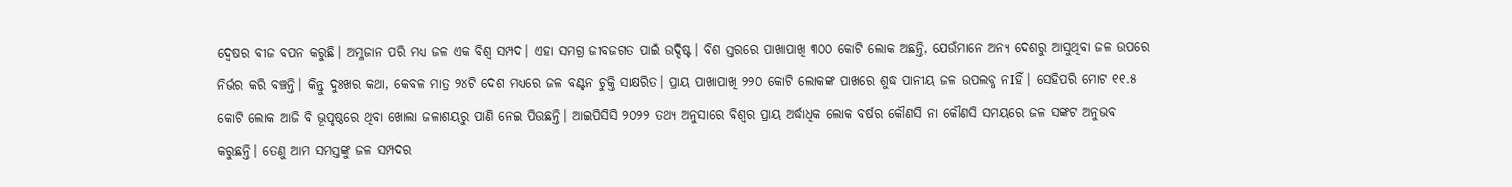ଦ୍ୱେଷର ବୀଜ ବପନ କରୁଛି। ଅମ୍ଳଜାନ ପରି ମଧ୍ୟ ଜଳ ଏକ ବିଶ୍ୱ ସମ୍ପଦ। ଏହା ସମଗ୍ର ଜୀବଜଗତ ପାଇଁ ଉଦ୍ଦିଷ୍ଟ। ବିଶ ସ୍ତରରେ ପାଖାପାଖି ୩୦୦ କୋଟି ଲୋକ ଅଛନ୍ତି, ଯେଉଁମାନେ ଅନ୍ୟ ଦେଶରୁ ଆସୁଥିବା ଜଳ ଉପରେ ନିର୍ଭର କରି ବଞ୍ଚନ୍ତି। କିନ୍ତୁ ଦୁଃଖର କଥା, କେବଳ ମାତ୍ର ୨୪ଟି ଦେଶ ମଧ୍ୟରେ ଜଳ ବଣ୍ଟନ ଚୁକ୍ତି ସାକ୍ଷରିତ। ପ୍ରାୟ ପାଖାପାଖି ୨୨୦ କୋଟି ଲୋକଙ୍କ ପାଖରେ ଶୁଦ୍ଧ ପାନୀୟ ଜଳ ଉପଲବ୍ଧ ନIହିଁ। ସେହିପରି ମୋଟ ୧୧.୫ କୋଟି ଲୋକ ଆଜି ବି ଭୂପୃଷ୍ଠରେ ଥିବା ଖୋଲା ଜଳାଶୟରୁ ପାଣି ନେଇ ପିଉଛନ୍ତି। ଆଇପିସିସି ୨୦୨୨ ତଥ୍ୟ ଅନୁସାରେ ବିଶ୍ୱର ପ୍ରାୟ ଅର୍ଦ୍ଧାଧିକ ଲୋକ ବର୍ଷର କୌଣସି ନା କୌଣସି ସମୟରେ ଜଳ ସଙ୍କଟ ଅନୁଭବ କରୁଛନ୍ତି। ତେଣୁ ଆମ ସମସ୍ତଙ୍କୁ ଜଳ ସମ୍ପଦର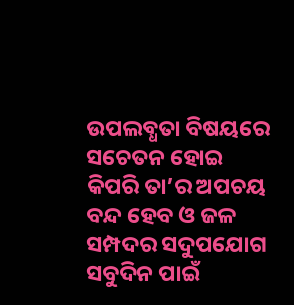ଉପଲବ୍ଧତା ବିଷୟରେ ସଚେତନ ହୋଇ କିପରି ତା’ର ଅପଚୟ ବନ୍ଦ ହେବ ଓ ଜଳ ସମ୍ପଦର ସଦୁପଯୋଗ ସବୁଦିନ ପାଇଁ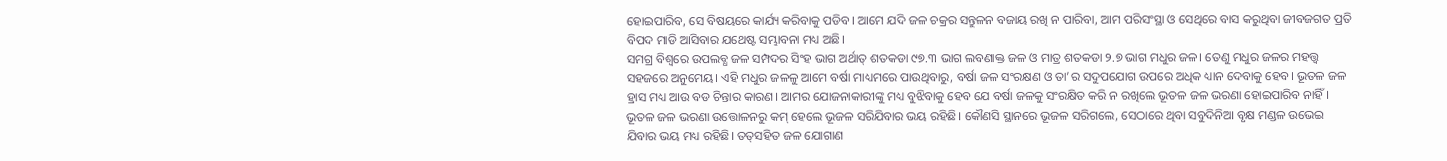ହୋଇପାରିବ, ସେ ବିଷୟରେ କାର୍ଯ୍ୟ କରିବାକୁ ପଡିବ। ଆମେ ଯଦି ଜଳ ଚକ୍ରର ସନ୍ତୁଳନ ବଜାୟ ରଖି ନ ପାରିବା, ଆମ ପରିସଂସ୍ଥା ଓ ସେଥିରେ ବାସ କରୁଥିବା ଜୀବଜଗତ ପ୍ରତି ବିପଦ ମାଡି ଆସିବାର ଯଥେଷ୍ଟ ସମ୍ଭାବନା ମଧ୍ୟ ଅଛି।
ସମଗ୍ର ବିଶ୍ୱରେ ଉପଲବ୍ଧ ଜଳ ସମ୍ପଦର ସିଂହ ଭାଗ ଅର୍ଥାତ୍‌ ଶତକଡା ୯୭.୩ ଭାଗ ଲବଣାକ୍ତ ଜଳ ଓ ମାତ୍ର ଶତକଡା ୨.୭ ଭାଗ ମଧୁର ଜଳ। ତେଣୁ ମଧୁର ଜଳର ମହତ୍ତ୍ୱ ସହଜରେ ଅନୁମେୟ। ଏହି ମଧୁର ଜଳଳୁ ଆମେ ବର୍ଷା ମାଧ୍ୟମରେ ପାଉଥିବାରୁ, ବର୍ଷା ଜଳ ସଂରକ୍ଷଣ ଓ ତା’ର ସଦୁପଯୋଗ ଉପରେ ଅଧିକ ଧ୍ୟାନ ଦେବାକୁ ହେବ। ଭୂତଳ ଜଳ ହ୍ରାସ ମଧ୍ୟ ଆଉ ବଡ ଚିନ୍ତାର କାରଣ। ଆମର ଯୋଜନାକାରୀଙ୍କୁ ମଧ୍ୟ ବୁଝିବାକୁ ହେବ ଯେ ବର୍ଷା ଜଳକୁ ସଂରକ୍ଷିତ କରି ନ ରଖିଲେ ଭୂତଳ ଜଳ ଭରଣା ହୋଇପାରିବ ନାହିଁ। ଭୂତଳ ଜଳ ଭରଣା ଉତ୍ତୋଳନରୁ କମ୍‌ ହେଲେ ଭୂଜଳ ସରିଯିବାର ଭୟ ରହିଛି। କୌଣସି ସ୍ଥାନରେ ଭୂଜଳ ସରିଗଲେ, ସେଠାରେ ଥିବା ସବୁଦିନିଆ ବୃକ୍ଷ ମଣ୍ଡଳ ଉଭେଇ ଯିବାର ଭୟ ମଧ୍ୟ ରହିଛି। ତତ୍‌ସହିତ ଜଳ ଯୋଗାଣ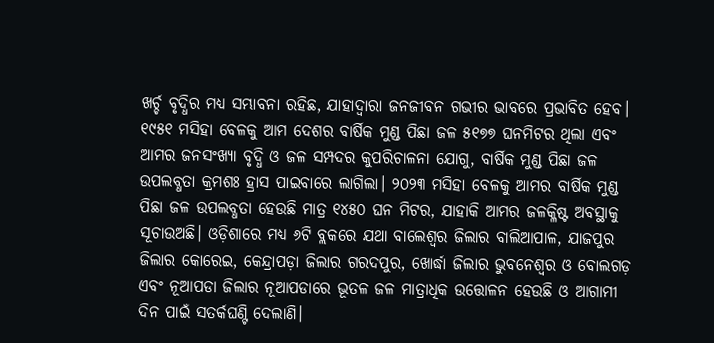ଖର୍ଚ୍ଚ ବୃଦ୍ଧିର ମଧ୍ୟ ସମ୍ଭାବନା ରହିଛ, ଯାହାଦ୍ୱାରା ଜନଜୀବନ ଗଭୀର ଭାବରେ ପ୍ରଭାବିତ ହେବ। ୧୯୫୧ ମସିହା ବେଳକୁ ଆମ ଦେଶର ବାର୍ଷିକ ମୁଣ୍ଡ ପିଛା ଜଳ ୫୧୭୭ ଘନମିଟର ଥିଲା ଏବଂ ଆମର ଜନସଂଖ୍ୟା ବୃଦ୍ଧି ଓ ଜଳ ସମ୍ପଦର କୁପରିଚାଳନା ଯୋଗୁ, ବାର୍ଷିକ ମୁଣ୍ଡ ପିଛା ଜଳ ଉପଲବ୍ଧତା କ୍ରମଶଃ ହ୍ରାସ ପାଇବାରେ ଲାଗିଲା। ୨୦୨୩ ମସିହା ବେଳକୁ ଆମର ବାର୍ଷିକ ମୁଣ୍ଡ ପିଛା ଜଳ ଉପଲବ୍ଧତା ହେଉଛି ମାତ୍ର ୧୪୫୦ ଘନ ମିଟର, ଯାହାକି ଆମର ଜଳକ୍ଳିଷ୍ଟ ଅବସ୍ଥାକୁ ସୂଚାଉଅଛି। ଓଡ଼ିଶାରେ ମଧ୍ୟ ୬ଟି ବ୍ଲକରେ ଯଥା ବାଲେଶ୍ୱର ଜିଲାର ବାଲିଆପାଳ, ଯାଜପୁର ଜିଲାର କୋରେଇ, କେନ୍ଦ୍ରାପଡ଼ା ଜିଲାର ଗରଦପୁର, ଖୋର୍ଦ୍ଧା ଜିଲାର ଭୁବନେଶ୍ୱର ଓ ବୋଲଗଡ଼ ଏବଂ ନୂଆପଡା ଜିଲାର ନୂଆପଡାରେ ଭୂତଳ ଜଳ ମାତ୍ରାଧିକ ଉତ୍ତୋଳନ ହେଉଛି ଓ ଆଗାମୀ ଦିନ ପାଇଁ ସତର୍କଘଣ୍ଟି ଦେଲାଣି।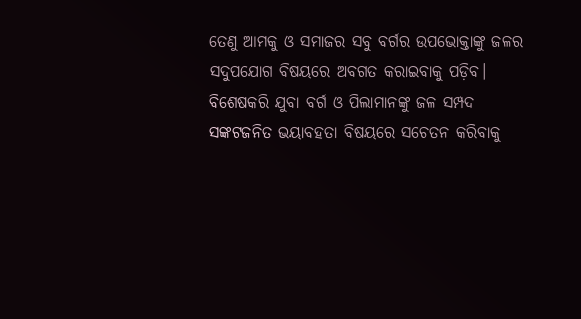ତେଣୁ ଆମକୁ ଓ ସମାଜର ସବୁ ବର୍ଗର ଉପଭୋକ୍ତାଙ୍କୁ ଜଳର ସଦୁପଯୋଗ ବିଷୟରେ ଅବଗତ କରାଇବାକୁ ପଡ଼ିବ। ବିଶେଷକରି ଯୁବା ବର୍ଗ ଓ ପିଲାମାନଙ୍କୁ ଜଳ ସମ୍ପଦ ସଙ୍କଟଜନିତ ଭୟାବହତା ବିଷୟରେ ସଚେତନ କରିବାକୁ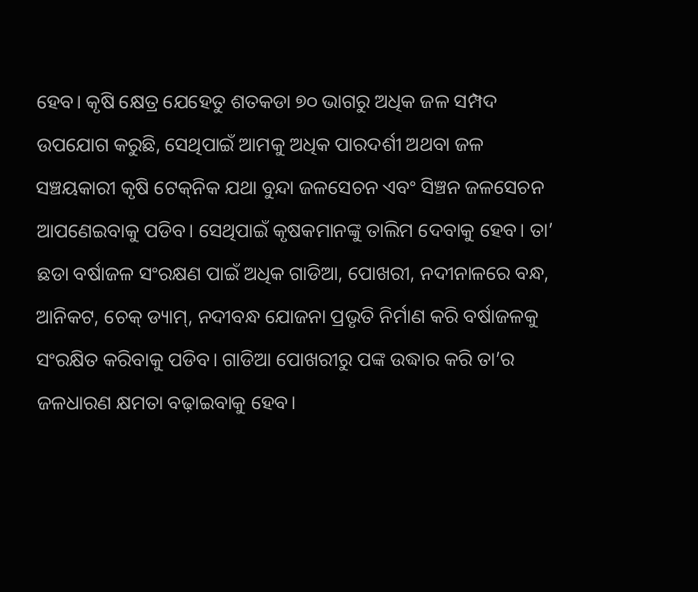ହେବ। କୃଷି କ୍ଷେତ୍ର ଯେହେତୁ ଶତକଡା ୭୦ ଭାଗରୁ ଅଧିକ ଜଳ ସମ୍ପଦ ଉପଯୋଗ କରୁଛି, ସେଥିପାଇଁ ଆମକୁ ଅଧିକ ପାରଦର୍ଶୀ ଅଥବା ଜଳ ସଞ୍ଚୟକାରୀ କୃଷି ଟେକ୍‌ନିକ ଯଥା ବୁନ୍ଦା ଜଳସେଚନ ଏବଂ ସିଞ୍ଚନ ଜଳସେଚନ ଆପଣେଇବାକୁ ପଡିବ। ସେଥିପାଇଁ କୃଷକମାନଙ୍କୁ ତାଲିମ ଦେବାକୁ ହେବ। ତା’ ଛଡା ବର୍ଷାଜଳ ସଂରକ୍ଷଣ ପାଇଁ ଅଧିକ ଗାଡିଆ, ପୋଖରୀ, ନଦୀନାଳରେ ବନ୍ଧ, ଆନିକଟ, ଚେକ୍‌ ଡ୍ୟାମ୍‌, ନଦୀବନ୍ଧ ଯୋଜନା ପ୍ରଭୃତି ନିର୍ମାଣ କରି ବର୍ଷାଜଳକୁ ସଂରକ୍ଷିତ କରିବାକୁ ପଡିବ। ଗାଡିଆ ପୋଖରୀରୁ ପଙ୍କ ଉଦ୍ଧାର କରି ତା’ର ଜଳଧାରଣ କ୍ଷମତା ବଢ଼ାଇବାକୁ ହେବ।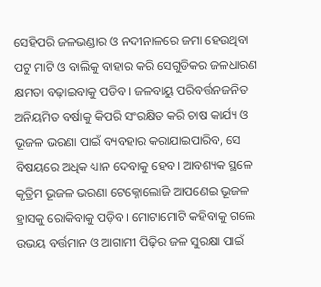ସେହିପରି ଜଳଭଣ୍ଡାର ଓ ନଦୀନାଳରେ ଜମା ହେଉଥିବା ପଟୁ ମାଟି ଓ ବାଲିକୁ ବାହାର କରି ସେଗୁଡିକର ଜଳଧାରଣ କ୍ଷମତା ବଢ଼ାଇବାକୁ ପଡିବ। ଜଳବାୟୁ ପରିବର୍ତ୍ତନଜନିତ ଅନିୟମିତ ବର୍ଷାକୁ କିପରି ସଂରକ୍ଷିତ କରି ଚାଷ କାର୍ଯ୍ୟ ଓ ଭୂଜଳ ଭରଣା ପାଇଁ ବ୍ୟବହାର କରାଯାଇପାରିବ, ସେ ବିଷୟରେ ଅଧିକ ଧ୍ୟାନ ଦେବାକୁ ହେବ। ଆବଶ୍ୟକ ସ୍ଥଳେ କୃତ୍ରିମ ଭୂଜଳ ଭରଣା ଟେକ୍ନୋଲୋଜି ଆପଣେଇ ଭୂଜଳ ହ୍ରାସକୁ ରୋକିବାକୁ ପଡ଼ିବ। ମୋଟାମୋଟି କହିବାକୁ ଗଲେ ଉଭୟ ବର୍ତ୍ତମାନ ଓ ଆଗାମୀ ପିଢ଼ିର ଜଳ ସୁରକ୍ଷା ପାଇଁ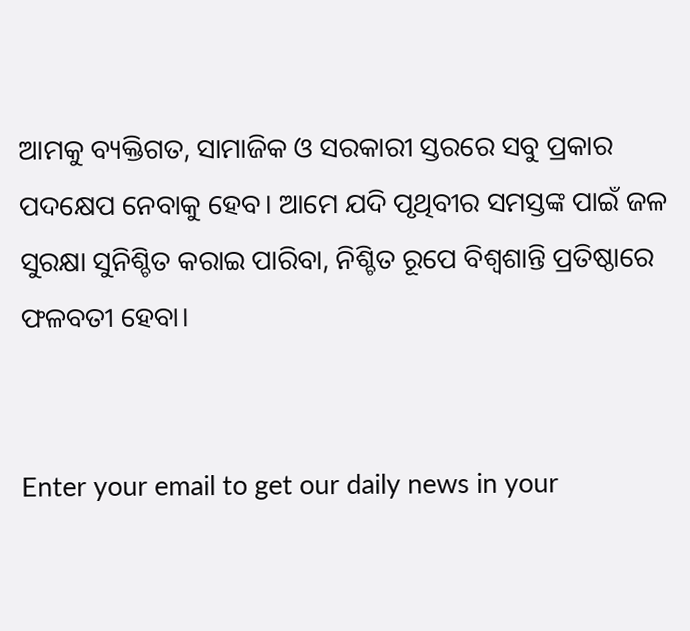ଆମକୁ ବ୍ୟକ୍ତିଗତ, ସାମାଜିକ ଓ ସରକାରୀ ସ୍ତରରେ ସବୁ ପ୍ରକାର ପଦକ୍ଷେପ ନେବାକୁ ହେବ। ଆମେ ଯଦି ପୃଥିବୀର ସମସ୍ତଙ୍କ ପାଇଁ ଜଳ ସୁରକ୍ଷା ସୁନିଶ୍ଚିତ କରାଇ ପାରିବା, ନିଶ୍ଚିତ ରୂପେ ବିଶ୍ୱଶାନ୍ତି ପ୍ରତିଷ୍ଠାରେ ଫଳବତୀ ହେବା।


Enter your email to get our daily news in your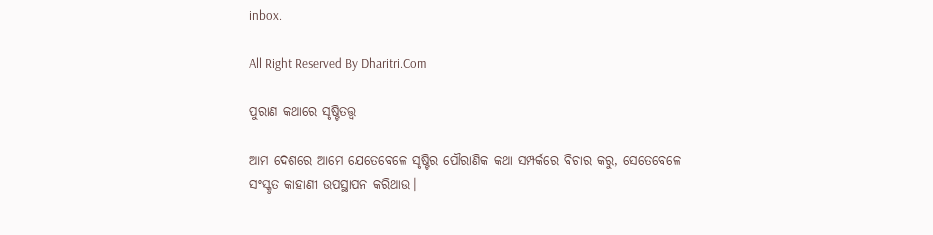inbox.

All Right Reserved By Dharitri.Com

ପୁରାଣ କଥାରେ ସୃଷ୍ଟିତତ୍ତ୍ୱ

ଆମ ଦେଶରେ ଆମେ ଯେତେବେଳେ ସୃଷ୍ଟିର ପୌରାଣିକ କଥା ସମ୍ପର୍କରେ ବିଚାର କରୁ, ସେତେବେଳେ ସଂସ୍କୃତ କାହାଣୀ ଉପସ୍ଥାପନ କରିଥାଉ।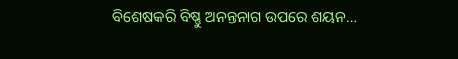ବିଶେଷକରି ବିଷ୍ଣୁ ଅନନ୍ତନାଗ ଉପରେ ଶୟନ…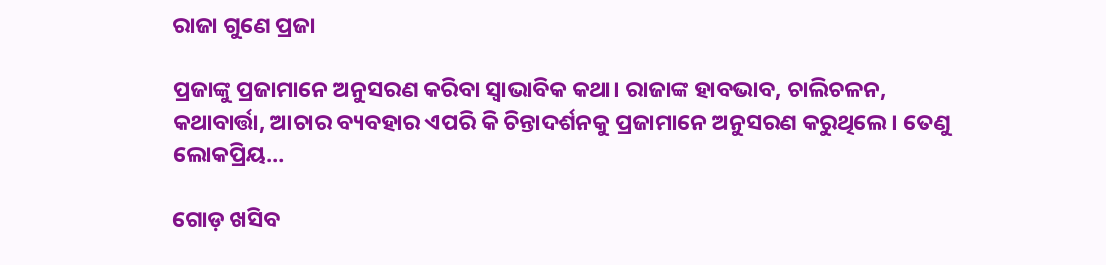ରାଜା ଗୁଣେ ପ୍ରଜା

ପ୍ରଜାଙ୍କୁ ପ୍ରଜାମାନେ ଅନୁସରଣ କରିବା ସ୍ବାଭାବିକ କଥା। ରାଜାଙ୍କ ହାବଭାବ, ଚାଲିଚଳନ, କଥାବାର୍ତ୍ତା, ଆଚାର ବ୍ୟବହାର ଏପରି କି ଚିନ୍ତାଦର୍ଶନକୁ ପ୍ରଜାମାନେ ଅନୁସରଣ କରୁଥିଲେ। ତେଣୁ ଲୋକପ୍ରିୟ…

ଗୋଡ଼ ଖସିବ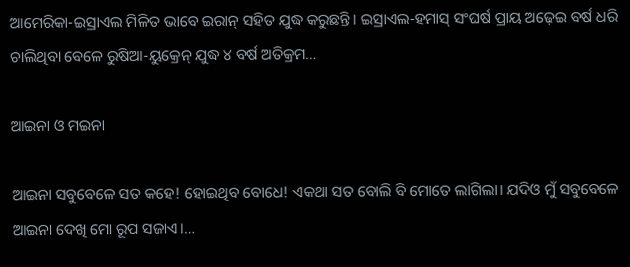ଆମେରିକା-ଇସ୍ରାଏଲ ମିଳିତ ଭାବେ ଇରାନ୍‌ ସହିତ ଯୁଦ୍ଧ କରୁଛନ୍ତି। ଇସ୍ରାଏଲ-ହମାସ୍‌ ସଂଘର୍ଷ ପ୍ରାୟ ଅଢ଼େଇ ବର୍ଷ ଧରି ଚାଲିଥିବା ବେଳେ ରୁଷିଆ-ୟୁକ୍ରେନ୍‌ ଯୁଦ୍ଧ ୪ ବର୍ଷ ଅତିକ୍ରମ…

ଆଇନା ଓ ମଇନା

ଆଇନା ସବୁବେଳେ ସତ କହେ! ହୋଇଥିବ ବୋଧେ! ଏକଥା ସତ ବୋଲି ବି ମୋତେ ଲାଗିଲା। ଯଦିଓ ମୁଁ ସବୁବେଳେ ଆଇନା ଦେଖି ମୋ ରୂପ ସଜାଏ।…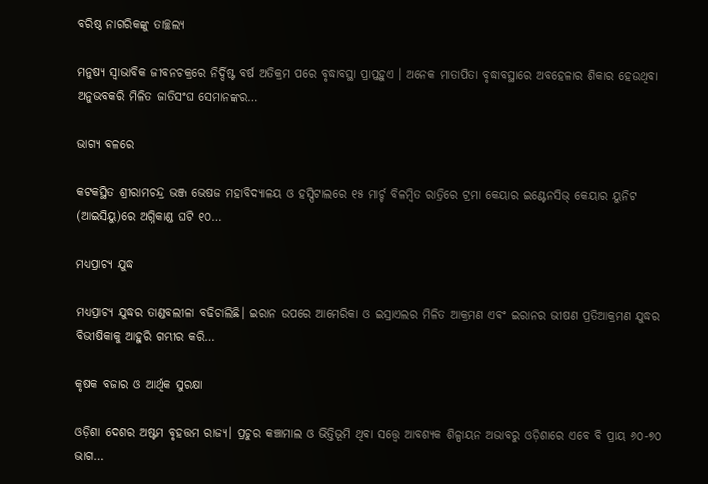ବରିଷ୍ଠ ନାଗରିକଙ୍କୁ ତାଚ୍ଛଲ୍ୟ

ମନୁଷ୍ୟ ସ୍ବାଭାବିକ ଜୀବନଚକ୍ରରେ ନିର୍ଦ୍ଦିଷ୍ଟ ବର୍ଷ ଅତିକ୍ରମ ପରେ ବୃଦ୍ଧାବସ୍ଥା ପ୍ରାପ୍ତହୁଏ । ଅନେକ ମାତାପିତା ବୃଦ୍ଧାବସ୍ଥାରେ ଅବହେଳାର ଶିକାର ହେଉଥିବା ଅନୁଭବକରି ମିଳିତ ଜାତିସଂଘ ସେମାନଙ୍କର…

ଭାଗ୍ୟ ବଳରେ

କଟକସ୍ଥିତ ଶ୍ରୀରାମଚନ୍ଦ୍ର ଭଞ୍ଜ ଭେଷଜ ମହାବିଦ୍ୟାଳୟ ଓ ହସ୍ପିଟାଲରେ ୧୫ ମାର୍ଚ୍ଚ ବିଳମ୍ବିତ ରାତ୍ରିରେ ଟ୍ରମା କେୟାର ଇଣ୍ଟେନସିଭ୍‌ କେୟାର ୟୁନିଟ (ଆଇସିୟୁ)ରେ ଅଗ୍ନିକାଣ୍ଡ ଘଟି ୧୦…

ମଧ୍ୟପ୍ରାଚ୍ୟ ଯୁଦ୍ଧ

ମଧ୍ୟପ୍ରାଚ୍ୟ ଯୁଦ୍ଧର ତାଣ୍ଡବଲୀଳା ବଢିଚାଲିଛି। ଇରାନ ଉପରେ ଆମେରିକା ଓ ଇସ୍ରାଏଲର ମିଳିତ ଆକ୍ରମଣ ଏବଂ ଇରାନର ଭୀଷଣ ପ୍ରତିଆକ୍ରମଣ ଯୁଦ୍ଧର ବିଭୀଷିକାକୁ ଆହୁରି ଗମ୍ଭୀର କରି…

କୃଷକ ବଜାର ଓ ଆର୍ଥିକ ସୁରକ୍ଷା

ଓଡ଼ିଶା ଦେଶର ଅଷ୍ଟମ ବୃହତ୍ତମ ରାଜ୍ୟ। ପ୍ରଚୁର କଞ୍ଚାମାଲ ଓ ଭିତ୍ତିଭୂମି ଥିବା ସତ୍ତ୍ୱେ ଆବଶ୍ୟକ ଶିଳ୍ପାୟନ ଅଭାବରୁ ଓଡ଼ିଶାରେ ଏବେ ବି ପ୍ରାୟ ୬୦-୭୦ ଭାଗ…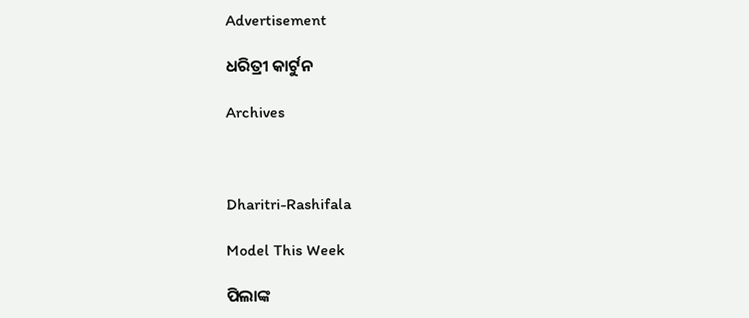Advertisement

ଧରିତ୍ରୀ କାର୍ଟୁନ

Archives



Dharitri-Rashifala

Model This Week

ପିଲାଙ୍କ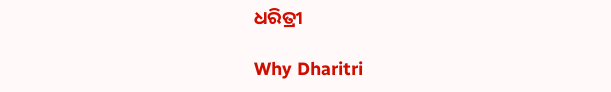ଧରିତ୍ରୀ

Why Dharitri